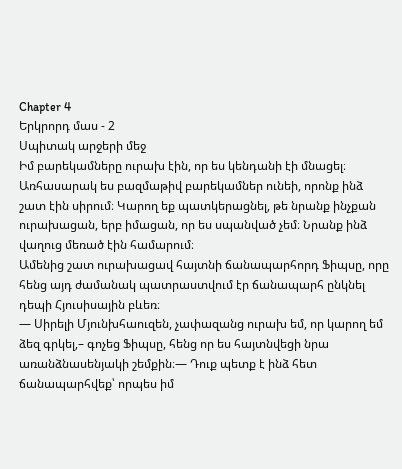Chapter 4
Երկրորդ մաս - 2
Սպիտակ արջերի մեջ
Իմ բարեկամները ուրախ էին, որ ես կենդանի էի մնացել։
Առհասարակ ես բազմաթիվ բարեկամներ ունեի, որոնք ինձ շատ էին սիրում։ Կարող եք պատկերացնել, թե նրանք ինչքան ուրախացան, երբ իմացան, որ ես սպանված չեմ։ Նրանք ինձ վաղուց մեռած էին համարում։
Ամենից շատ ուրախացավ հայտնի ճանապարհորդ Ֆիպսը, որը հենց այդ ժամանակ պատրաստվում էր ճանապարհ ընկնել դեպի Հյուսիսային բևեռ։
― Սիրելի Մյունխհաուզեն, չափազանց ուրախ եմ, որ կարող եմ ձեզ գրկել,– գոչեց Ֆիպսը, հենց որ ես հայտնվեցի նրա առանձնասենյակի շեմքին։― Դուք պետք է ինձ հետ ճանապարհվեք՝ որպես իմ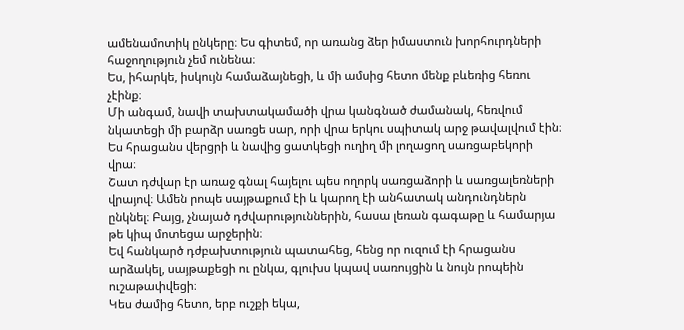ամենամոտիկ ընկերը։ Ես գիտեմ, որ առանց ձեր իմաստուն խորհուրդների հաջողություն չեմ ունենա։
Ես, իհարկե, իսկույն համաձայնեցի, և մի ամսից հետո մենք բևեռից հեռու չէինք։
Մի անգամ, նավի տախտակամածի վրա կանգնած ժամանակ, հեռվում նկատեցի մի բարձր սառցե սար, որի վրա երկու սպիտակ արջ թավալվում էին։ Ես հրացանս վերցրի և նավից ցատկեցի ուղիղ մի լողացող սառցաբեկորի վրա։
Շատ դժվար էր առաջ գնալ հայելու պես ողորկ սառցաձորի և սառցալեռների վրայով։ Ամեն րոպե սայթաքում էի և կարող էի անհատակ անդունդներն ընկնել։ Բայց, չնայած դժվարություններին, հասա լեռան գագաթը և համարյա թե կիպ մոտեցա արջերին։
Եվ հանկարծ դժբախտություն պատահեց, հենց որ ուզում էի հրացանս արձակել, սայթաքեցի ու ընկա, գլուխս կպավ սառույցին և նույն րոպեին ուշաթափվեցի։
Կես ժամից հետո, երբ ուշքի եկա,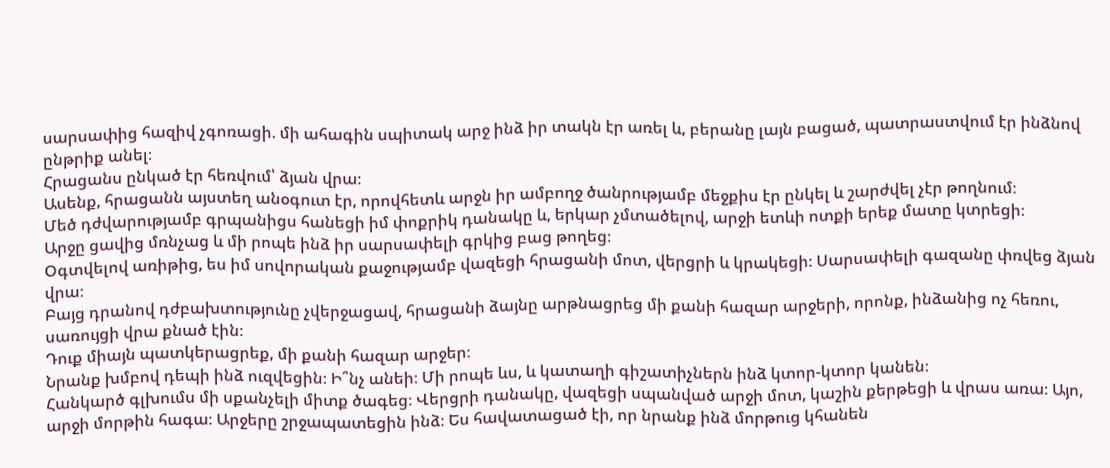սարսափից հազիվ չգոռացի. մի ահագին սպիտակ արջ ինձ իր տակն էր առել և, բերանը լայն բացած, պատրաստվում էր ինձնով ընթրիք անել։
Հրացանս ընկած էր հեռվում՝ ձյան վրա։
Ասենք, հրացանն այստեղ անօգուտ էր, որովհետև արջն իր ամբողջ ծանրությամբ մեջքիս էր ընկել և շարժվել չէր թողնում։
Մեծ դժվարությամբ գրպանիցս հանեցի իմ փոքրիկ դանակը և, երկար չմտածելով, արջի ետևի ոտքի երեք մատը կտրեցի։
Արջը ցավից մռնչաց և մի րոպե ինձ իր սարսափելի գրկից բաց թողեց։
Օգտվելով առիթից, ես իմ սովորական քաջությամբ վազեցի հրացանի մոտ, վերցրի և կրակեցի։ Սարսափելի գազանը փռվեց ձյան վրա։
Բայց դրանով դժբախտությունը չվերջացավ, հրացանի ձայնը արթնացրեց մի քանի հազար արջերի, որոնք, ինձանից ոչ հեռու, սառույցի վրա քնած էին։
Դուք միայն պատկերացրեք, մի քանի հազար արջեր։
Նրանք խմբով դեպի ինձ ուզվեցին։ Ի՞նչ անեի։ Մի րոպե ևս, և կատաղի գիշատիչներն ինձ կտոր-կտոր կանեն։
Հանկարծ գլխումս մի սքանչելի միտք ծագեց։ Վերցրի դանակը, վազեցի սպանված արջի մոտ, կաշին քերթեցի և վրաս առա։ Այո, արջի մորթին հագա։ Արջերը շրջապատեցին ինձ։ Ես հավատացած էի, որ նրանք ինձ մորթուց կհանեն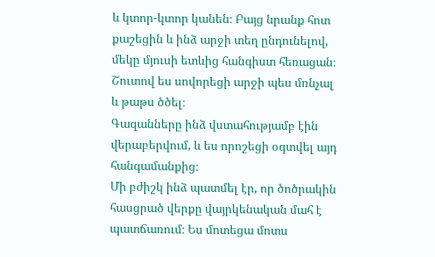և կտոր-կտոր կանեն։ Բայց նրանք հոտ քաշեցին և ինձ արջի տեղ ընդունելով, մեկը մյուսի ետևից հանգիստ հեռացան։
Շուտով ես սովորեցի արջի պես մռնչալ և թաթս ծծել։
Գազանները ինձ վստահությամբ էին վերաբերվում, և ես որոշեցի օգտվել այդ հանգամանքից։
Մի բժիշկ ինձ պատմել էր, որ ծոծրակին հասցրած վերքը վայրկենական մահ է պատճառում։ Ես մոտեցա մոտս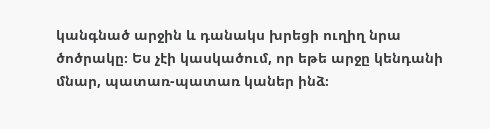կանգնած արջին և դանակս խրեցի ուղիղ նրա ծոծրակը։ Ես չէի կասկածում, որ եթե արջը կենդանի մնար, պատառ-պատառ կաներ ինձ։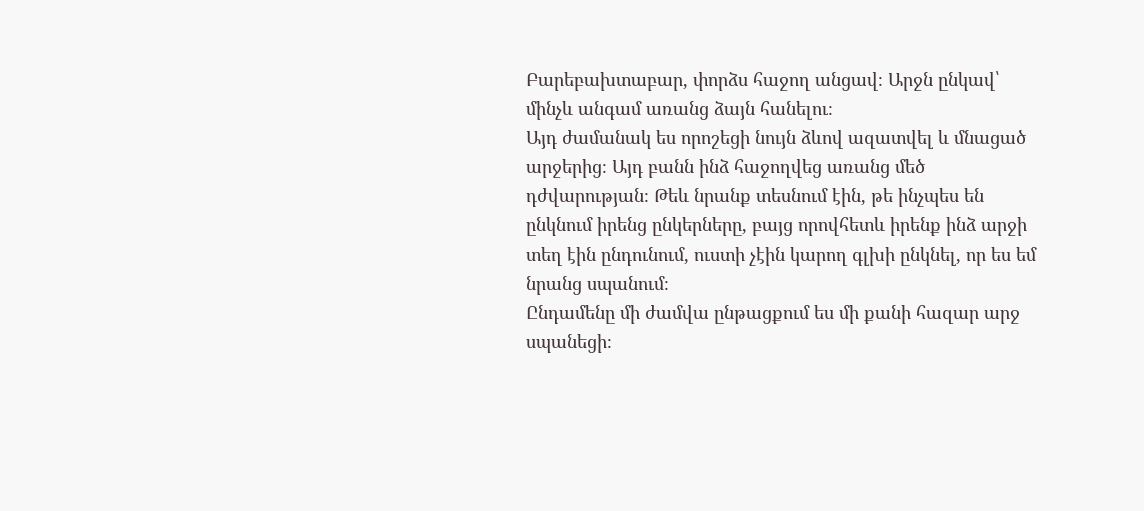Բարեբախտաբար, փորձս հաջող անցավ։ Արջն ընկավ՝ մինչև անգամ առանց ձայն հանելու։
Այդ ժամանակ ես որոշեցի նույն ձևով ազատվել և մնացած արջերից։ Այդ բանն ինձ հաջողվեց առանց մեծ դժվարության։ Թեև նրանք տեսնում էին, թե ինչպես են ընկնում իրենց ընկերները, բայց որովհետև իրենք ինձ արջի տեղ էին ընդունում, ուստի չէին կարող գլխի ընկնել, որ ես եմ նրանց սպանում։
Ընդամենը մի ժամվա ընթացքում ես մի քանի հազար արջ սպանեցի։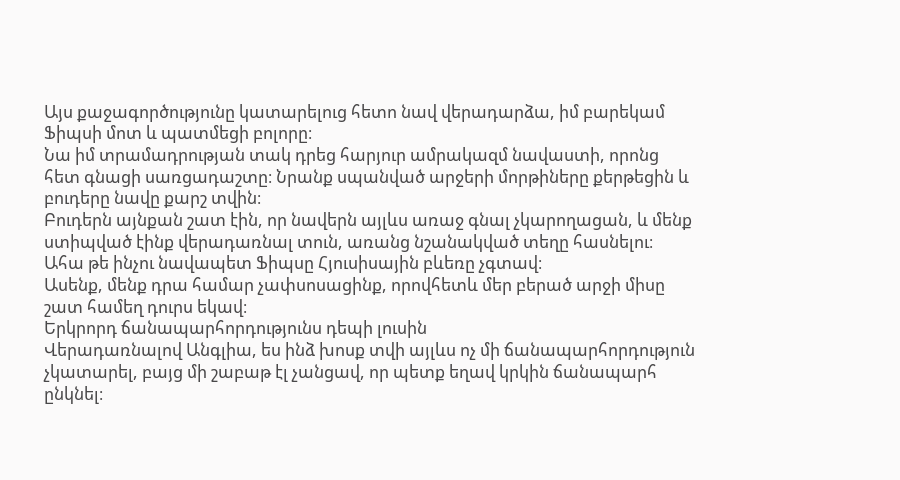Այս քաջագործությունը կատարելուց հետո նավ վերադարձա, իմ բարեկամ Ֆիպսի մոտ և պատմեցի բոլորը։
Նա իմ տրամադրության տակ դրեց հարյուր ամրակազմ նավաստի, որոնց հետ գնացի սառցադաշտը։ Նրանք սպանված արջերի մորթիները քերթեցին և բուդերը նավը քարշ տվին։
Բուդերն այնքան շատ էին, որ նավերն այլևս առաջ գնալ չկարողացան, և մենք ստիպված էինք վերադառնալ տուն, առանց նշանակված տեղը հասնելու։
Ահա թե ինչու նավապետ Ֆիպսը Հյուսիսային բևեռը չգտավ։
Ասենք, մենք դրա համար չափսոսացինք, որովհետև մեր բերած արջի միսը շատ համեղ դուրս եկավ։
Երկրորդ ճանապարհորդությունս դեպի լուսին
Վերադառնալով Անգլիա, ես ինձ խոսք տվի այլևս ոչ մի ճանապարհորդություն չկատարել, բայց մի շաբաթ էլ չանցավ, որ պետք եղավ կրկին ճանապարհ ընկնել։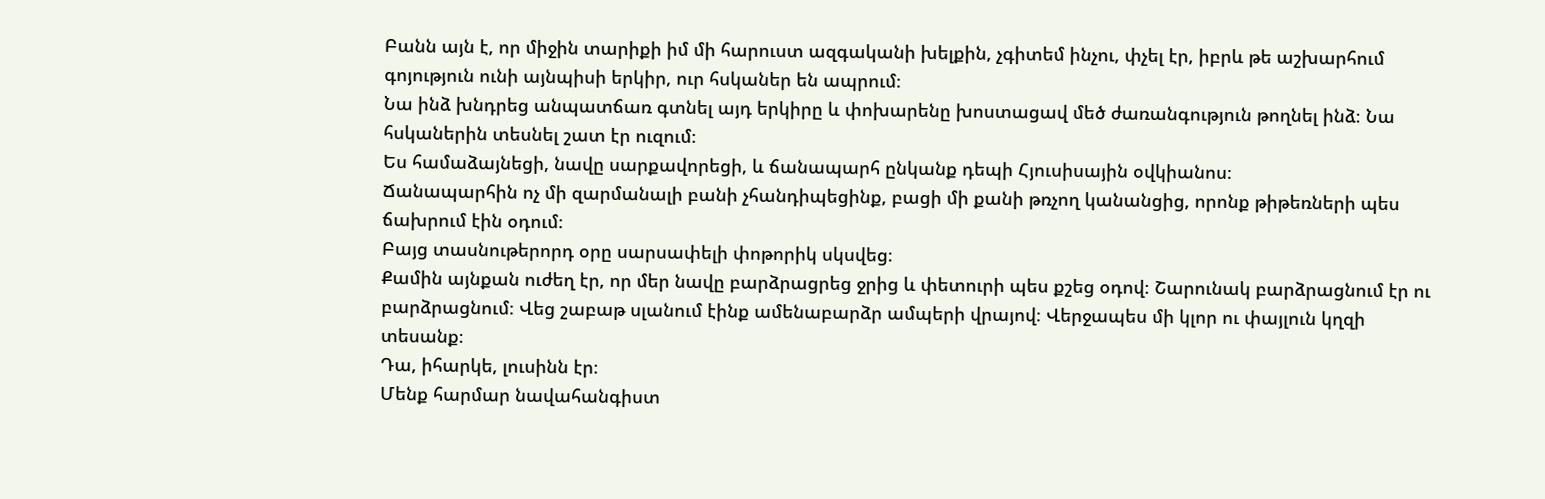Բանն այն է, որ միջին տարիքի իմ մի հարուստ ազգականի խելքին, չգիտեմ ինչու, փչել էր, իբրև թե աշխարհում գոյություն ունի այնպիսի երկիր, ուր հսկաներ են ապրում։
Նա ինձ խնդրեց անպատճառ գտնել այդ երկիրը և փոխարենը խոստացավ մեծ ժառանգություն թողնել ինձ։ Նա հսկաներին տեսնել շատ էր ուզում։
Ես համաձայնեցի, նավը սարքավորեցի, և ճանապարհ ընկանք դեպի Հյուսիսային օվկիանոս։
Ճանապարհին ոչ մի զարմանալի բանի չհանդիպեցինք, բացի մի քանի թռչող կանանցից, որոնք թիթեռների պես ճախրում էին օդում։
Բայց տասնութերորդ օրը սարսափելի փոթորիկ սկսվեց։
Քամին այնքան ուժեղ էր, որ մեր նավը բարձրացրեց ջրից և փետուրի պես քշեց օդով։ Շարունակ բարձրացնում էր ու բարձրացնում։ Վեց շաբաթ սլանում էինք ամենաբարձր ամպերի վրայով։ Վերջապես մի կլոր ու փայլուն կղզի տեսանք։
Դա, իհարկե, լուսինն էր։
Մենք հարմար նավահանգիստ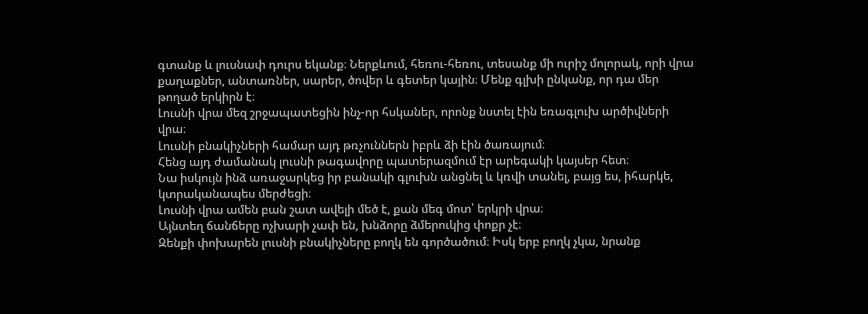գտանք և լուսնափ դուրս եկանք։ Ներքևում, հեռու-հեռու, տեսանք մի ուրիշ մոլորակ, որի վրա քաղաքներ, անտառներ, սարեր, ծովեր և գետեր կային։ Մենք գլխի ընկանք, որ դա մեր թողած երկիրն է։
Լուսնի վրա մեզ շրջապատեցին ինչ-որ հսկաներ, որոնք նստել էին եռագլուխ արծիվների վրա։
Լուսնի բնակիչների համար այդ թռչուններն իբրև ձի էին ծառայում։
Հենց այդ ժամանակ լուսնի թագավորը պատերազմում էր արեգակի կայսեր հետ։
Նա իսկույն ինձ առաջարկեց իր բանակի գլուխն անցնել և կռվի տանել, բայց ես, իհարկե, կտրականապես մերժեցի։
Լուսնի վրա ամեն բան շատ ավելի մեծ է, քան մեգ մոտ՝ երկրի վրա։
Այնտեղ ճանճերը ոչխարի չափ են, խնձորը ձմերուկից փոքր չէ։
Զենքի փոխարեն լուսնի բնակիչները բողկ են գործածում։ Իսկ երբ բողկ չկա, նրանք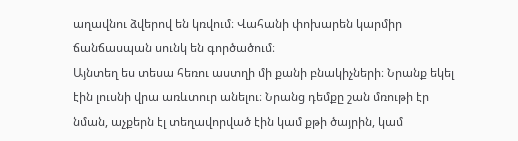աղավնու ձվերով են կռվում։ Վահանի փոխարեն կարմիր ճանճասպան սունկ են գործածում։
Այնտեղ ես տեսա հեռու աստղի մի քանի բնակիչների։ Նրանք եկել էին լուսնի վրա առևտուր անելու։ Նրանց դեմքը շան մռութի էր նման, աչքերն էլ տեղավորված էին կամ քթի ծայրին, կամ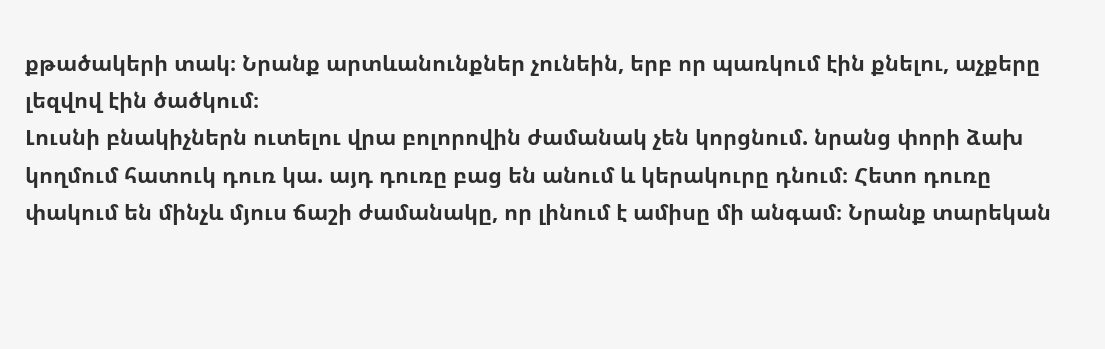քթածակերի տակ։ Նրանք արտևանունքներ չունեին, երբ որ պառկում էին քնելու, աչքերը լեզվով էին ծածկում։
Լուսնի բնակիչներն ուտելու վրա բոլորովին ժամանակ չեն կորցնում. նրանց փորի ձախ կողմում հատուկ դուռ կա. այդ դուռը բաց են անում և կերակուրը դնում։ Հետո դուռը փակում են մինչև մյուս ճաշի ժամանակը, որ լինում է ամիսը մի անգամ։ Նրանք տարեկան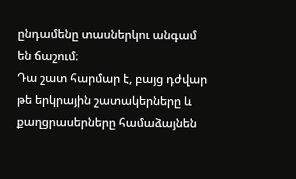ընդամենը տասներկու անգամ են ճաշում։
Դա շատ հարմար է, բայց դժվար թե երկրային շատակերները և քաղցրասերները համաձայնեն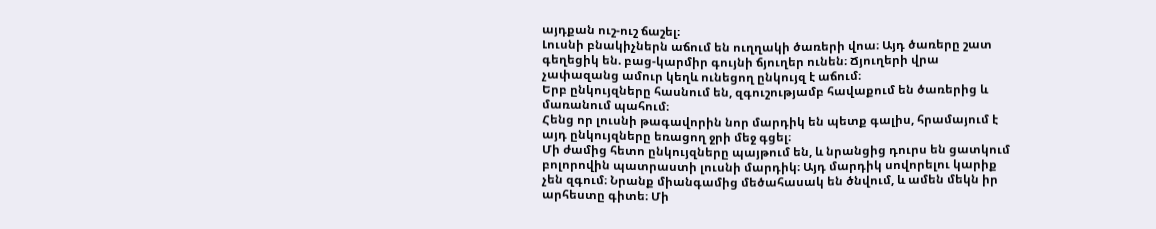այդքան ուշ-ուշ ճաշել։
Լուսնի բնակիչներն աճում են ուղղակի ծառերի վոա։ Այդ ծառերը շատ գեղեցիկ են. բաց-կարմիր գույնի ճյուղեր ունեն։ Ճյուղերի վրա չափազանց ամուր կեղև ունեցող ընկույզ է աճում։
Երբ ընկույզները հասնում են, զգուշությամբ հավաքում են ծառերից և մառանում պահում։
Հենց որ լուսնի թագավորին նոր մարդիկ են պետք գալիս, հրամայում է այդ ընկույզները եռացող ջրի մեջ գցել։
Մի ժամից հետո ընկույզները պայթում են, և նրանցից դուրս են ցատկում բոլորովին պատրաստի լուսնի մարդիկ։ Այդ մարդիկ սովորելու կարիք չեն զգում։ Նրանք միանգամից մեծահասակ են ծնվում, և ամեն մեկն իր արհեստը գիտե։ Մի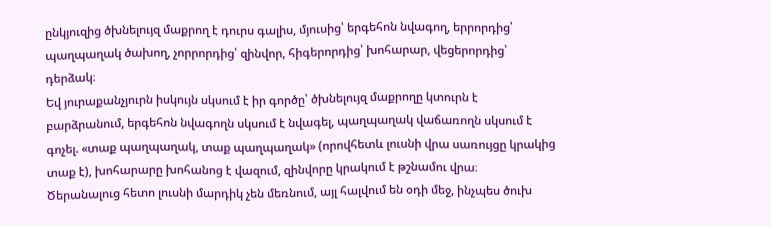ընկյուզից ծխնելույզ մաքրող է դուրս գալիս, մյուսից՝ երգեհոն նվագող, երրորդից՝ պաղպաղակ ծախող, չորրորդից՝ զինվոր, հիգերորդից՝ խոհարար, վեցերորդից՝ դերձակ։
Եվ յուրաքանչյուրն իսկույն սկսում է իր գործը՝ ծխնելույզ մաքրողը կտուրն է բարձրանում, երգեհոն նվագողն սկսում է նվագել, պաղպաղակ վաճառողն սկսում է գոչել. «տաք պաղպաղակ, տաք պաղպաղակ» (որովհետև լուսնի վրա սառույցը կրակից տաք է), խոհարարը խոհանոց է վազում, զինվորը կրակում է թշնամու վրա։
Ծերանալուց հետո լուսնի մարդիկ չեն մեռնում, այլ հալվում են օդի մեջ, ինչպես ծուխ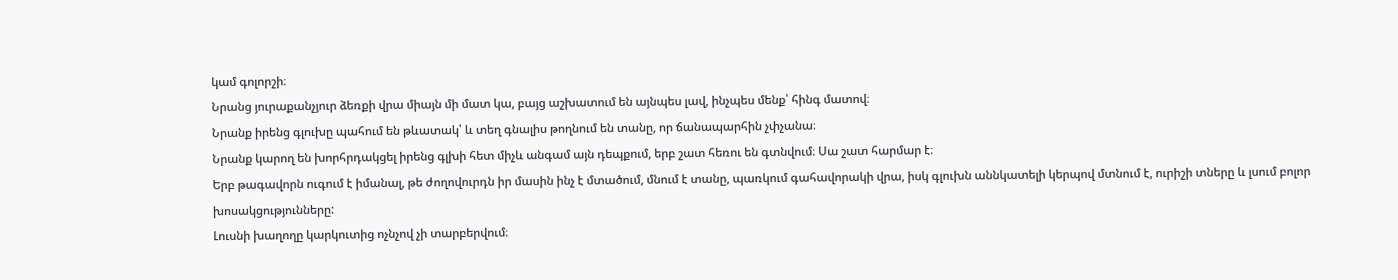կամ գոլորշի։
Նրանց յուրաքանչյուր ձեռքի վրա միայն մի մատ կա, բայց աշխատում են այնպես լավ, ինչպես մենք՝ հինգ մատով։
Նրանք իրենց գլուխը պահում են թևատակ՝ և տեղ գնալիս թողնում են տանը, որ ճանապարհին չփչանա։
Նրանք կարող են խորհրդակցել իրենց գլխի հետ միչև անգամ այն դեպքում, երբ շատ հեռու են գտնվում։ Սա շատ հարմար է։
Երբ թագավորն ուգում է իմանալ, թե ժողովուրդն իր մասին ինչ է մտածում, մնում է տանը, պառկում գահավորակի վրա, իսկ գլուխն աննկատելի կերպով մտնում է, ուրիշի տները և լսում բոլոր խոսակցությունները:
Լուսնի խաղողը կարկուտից ոչնչով չի տարբերվում։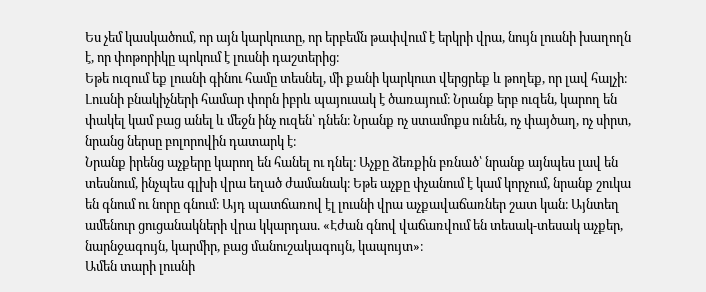Ես չեմ կասկածում, որ այն կարկուտը, որ երբեմն թափվում է երկրի վրա, նույն լուսնի խաղողն է, որ փոթորիկը պոկում է լուսնի դաշտերից։
Եթե ուզում եք լուսնի գինու համը տեսնել, մի քանի կարկուտ վերցրեք և թողեք, որ լավ հալչի։
Լուսնի բնակիչների համար փորն իբրև պայուսակ է ծառայում։ Նրանք երբ ուզեն, կարող են փակել կամ բաց անել և մեջն ինչ ուզեն՝ դնեն։ Նրանք ոչ ստամոքս ունեն, ոչ փայծաղ, ոչ սիրտ, նրանց ներսը բոլորովին դատարկ է։
Նրանք իրենց աչքերը կարող են հանել ու դնել։ Աչքը ձեռքին բռնած՝ նրանք այնպես լավ են տեսնում, ինչպես գլխի վրա եղած ժամանակ։ Եթե աչքը փչանում է կամ կորչում, նրանք շուկա են գնում ու նորը գնում։ Այդ պատճառով էլ լուսնի վրա աչքավաճառներ շատ կան։ Այնտեղ ամենուր ցուցանակների վրա կկարդաս. «Էժան գնով վաճառվում են տեսակ-տեսակ աչքեր, նարնջագույն, կարմիր, բաց մանուշակագույն, կապույտ»։
Ամեն տարի լուսնի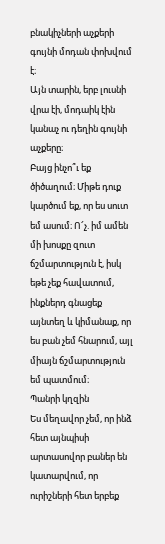բնակիչների աչքերի գույնի մոդան փոխվում է։
Այն տարին, երբ լուսնի վրա էի, մոդաիկ էին կանաչ ու դեղին գույնի աչքերը։
Բայց ինչո՞ւ եք ծիծաղում։ Միթե դուք կարծում եք, որ ես սուտ եմ ասում։ Ո՜չ. իմ ամեն մի խոսքը զուտ ճշմարտություն է, իսկ եթե չեք հավատում, ինքներդ գնացեք այնտեղ և կիմանաք, որ ես բան չեմ հնարում, այլ միայն ճշմարտություն եմ պատմում։
Պանրի կղզին
Ես մեղավոր չեմ, որ ինձ հետ այնպիսի արտասովոր բաներ են կատարվում, որ ուրիշների հետ երբեք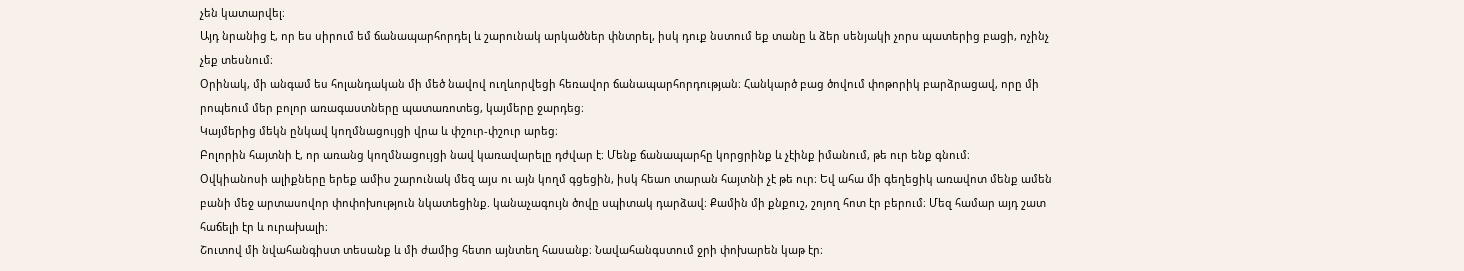չեն կատարվել։
Այդ նրանից է, որ ես սիրում եմ ճանապարհորդել և շարունակ արկածներ փնտրել, իսկ դուք նստում եք տանը և ձեր սենյակի չորս պատերից բացի, ոչինչ չեք տեսնում։
Օրինակ, մի անգամ ես հոլանդական մի մեծ նավով ուղևորվեցի հեռավոր ճանապարհորդության։ Հանկարծ բաց ծովում փոթորիկ բարձրացավ, որը մի րոպեում մեր բոլոր առագաստները պատառոտեց, կայմերը ջարդեց։
Կայմերից մեկն ընկավ կողմնացույցի վրա և փշուր-փշուր արեց։
Բոլորին հայտնի է, որ առանց կողմնացույցի նավ կառավարելը դժվար է։ Մենք ճանապարհը կորցրինք և չէինք իմանում, թե ուր ենք գնում։
Օվկիանոսի ալիքները երեք ամիս շարունակ մեզ այս ու այն կողմ գցեցին, իսկ հեաո տարան հայտնի չէ թե ուր։ Եվ ահա մի գեղեցիկ առավոտ մենք ամեն բանի մեջ արտասովոր փոփոխություն նկատեցինք. կանաչագույն ծովը սպիտակ դարձավ։ Քամին մի քնքուշ, շոյող հոտ էր բերում։ Մեզ համար այդ շատ հաճելի էր և ուրախալի։
Շուտով մի նվահանգիստ տեսանք և մի ժամից հետո այնտեղ հասանք։ Նավահանգստում ջրի փոխարեն կաթ էր։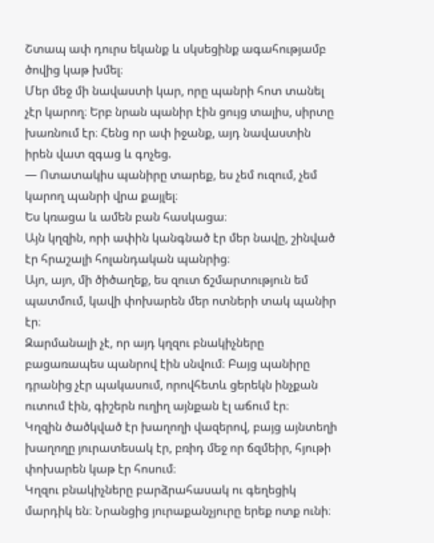Շտապ ափ դուրս եկանք և սկսեցինք ագահությամբ ծովից կաթ խմել։
Մեր մեջ մի նավաստի կար, որը պանրի հոտ տանել չէր կարող։ Երբ նրան պանիր էին ցույց տալիս, սիրտը խառնում էր։ Հենց որ ափ իջանք, այդ նավաստին իրեն վատ զգաց և գոչեց.
― Ոտատակիս պանիրը տարեք, ես չեմ ուզում, չեմ կարող պանրի վրա քայլել։
Ես կռացա և ամեն բան հասկացա։
Այն կղզին, որի ափին կանգնած էր մեր նավը, շինված էր հրաշալի հոլանդական պանրից։
Այո, այո, մի ծիծաղեք, ես զուտ ճշմարտություն եմ պատմում, կավի փոխարեն մեր ոտների տակ պանիր էր։
Զարմանալի չէ, որ այդ կղզու բնակիչները բացառապես պանրով էին սնվում։ Բայց պանիրը դրանից չէր պակասում, որովհետև ցերեկն ինչքան ուտում էին, գիշերն ուղիղ այնքան էլ աճում էր։
Կղզին ծածկված էր խաղողի վազերով, բայց այնտեղի խաղողը յուրատեսակ էր, բռիդ մեջ որ ճզմեիր, հյութի փոխարեն կաթ էր հոսում։
Կղզու բնակիչները բարձրահասակ ու գեղեցիկ մարդիկ են։ Նրանցից յուրաքանչյուրը երեք ոտք ունի։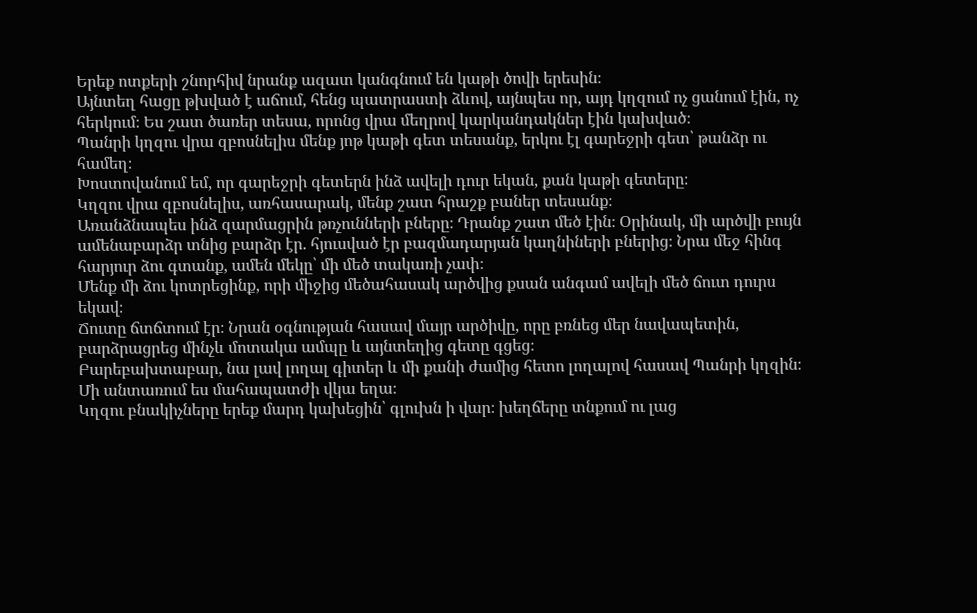Երեք ոտքերի շնորհիվ նրանք ազատ կանգնում են կաթի ծովի երեսին։
Այնտեղ հացը թխված է աճում, հենց պատրաստի ձևով, այնպես որ, այդ կղզում ոչ ցանում էին, ոչ հերկում։ Ես շատ ծառեր տեսա, որոնց վրա մեղրով կարկանդակներ էին կախված։
Պանրի կղզու վրա զբոսնելիս մենք յոթ կաթի գետ տեսանք, երկու էլ գարեջրի գետ՝ թանձր ու համեղ։
Խոստովանում եմ, որ գարեջրի գետերն ինձ ավելի դուր եկան, քան կաթի գետերը։
Կղզու վրա զբոսնելիս, առհասարակ, մենք շատ հրաշք բաներ տեսանք։
Առանձնապես ինձ զարմացրին թռչունների բները։ Դրանք շատ մեծ էին։ Օրինակ, մի արծվի բույն ամենաբարձր տնից բարձր էր. հյուսված էր բազմադարյան կաղնիների բներից։ Նրա մեջ հինգ հարյուր ձու գտանք, ամեն մեկը՝ մի մեծ տակառի չափ։
Մենք մի ձու կոտրեցինք, որի միջից մեծահասակ արծվից քսան անգամ ավելի մեծ ճուտ դուրս եկավ։
Ճուտը ճտճտում էր։ Նրան օգնության հասավ մայր արծիվը, որը բռնեց մեր նավապետին, բարձրացրեց մինչև մոտակա ամպը և այնտեղից գետը գցեց։
Բարեբախտաբար, նա լավ լողալ գիտեր և մի քանի ժամից հետո լողալով հասավ Պանրի կղզին։
Մի անտառում ես մահապատժի վկա եղա։
Կղզու բնակիչները երեք մարդ կախեցին՝ գլուխն ի վար։ խեղճերը տնքում ու լաց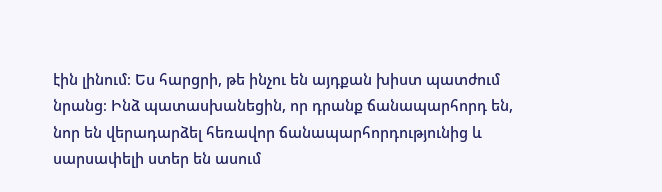էին լինում։ Ես հարցրի, թե ինչու են այդքան խիստ պատժում նրանց։ Ինձ պատասխանեցին, որ դրանք ճանապարհորդ են, նոր են վերադարձել հեռավոր ճանապարհորդությունից և սարսափելի ստեր են ասում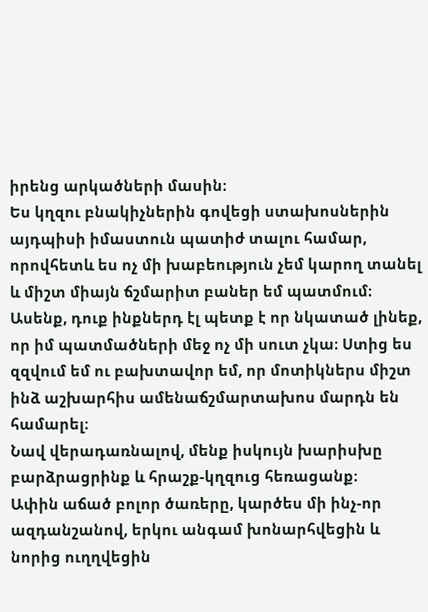իրենց արկածների մասին։
Ես կղզու բնակիչներին գովեցի ստախոսներին այդպիսի իմաստուն պատիժ տալու համար, որովհետև ես ոչ մի խաբեություն չեմ կարող տանել և միշտ միայն ճշմարիտ բաներ եմ պատմում։
Ասենք, դուք ինքներդ էլ պետք է որ նկատած լինեք, որ իմ պատմածների մեջ ոչ մի սուտ չկա։ Ստից ես զզվում եմ ու բախտավոր եմ, որ մոտիկներս միշտ ինձ աշխարհիս ամենաճշմարտախոս մարդն են համարել։
Նավ վերադառնալով, մենք իսկույն խարիսխը բարձրացրինք և հրաշք-կղզուց հեռացանք։
Ափին աճած բոլոր ծառերը, կարծես մի ինչ-որ ազդանշանով, երկու անգամ խոնարհվեցին և նորից ուղղվեցին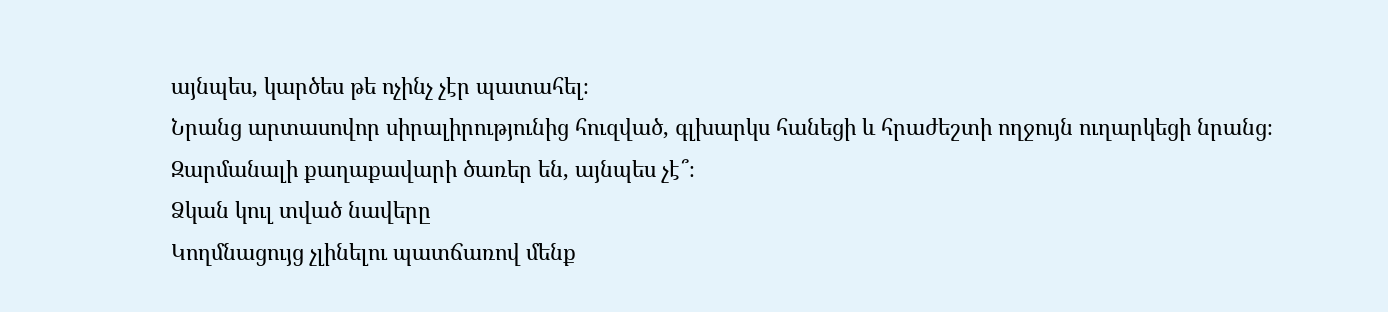այնպես, կարծես թե ոչինչ չէր պատահել։
Նրանց արտասովոր սիրալիրությունից հուզված, գլխարկս հանեցի և հրաժեշտի ողջույն ուղարկեցի նրանց։
Զարմանալի քաղաքավարի ծառեր են, այնպես չէ՞։
Ձկան կուլ տված նավերը
Կողմնացույց չլինելու պատճառով մենք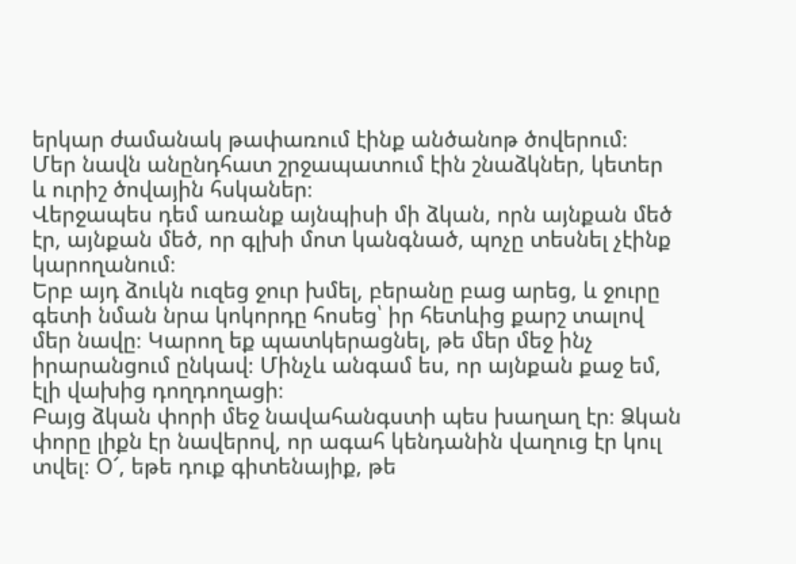երկար ժամանակ թափառում էինք անծանոթ ծովերում։
Մեր նավն անընդհատ շրջապատում էին շնաձկներ, կետեր և ուրիշ ծովային հսկաներ։
Վերջապես դեմ առանք այնպիսի մի ձկան, որն այնքան մեծ էր, այնքան մեծ, որ գլխի մոտ կանգնած, պոչը տեսնել չէինք կարողանում։
Երբ այդ ձուկն ուզեց ջուր խմել, բերանը բաց արեց, և ջուրը գետի նման նրա կոկորդը հոսեց՝ իր հետևից քարշ տալով մեր նավը։ Կարող եք պատկերացնել, թե մեր մեջ ինչ իրարանցում ընկավ։ Մինչև անգամ ես, որ այնքան քաջ եմ, էլի վախից դողդողացի։
Բայց ձկան փորի մեջ նավահանգստի պես խաղաղ էր։ Ձկան փորը լիքն էր նավերով, որ ագահ կենդանին վաղուց էր կուլ տվել։ Օ՜, եթե դուք գիտենայիք, թե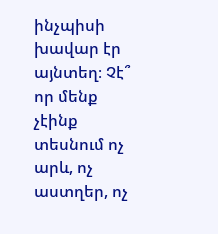ինչպիսի խավար էր այնտեղ։ Չէ՞ որ մենք չէինք տեսնում ոչ արև, ոչ աստղեր, ոչ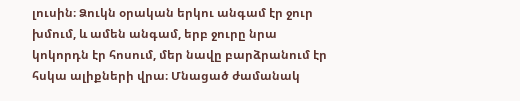լուսին։ Ձուկն օրական երկու անգամ էր ջուր խմում, և ամեն անգամ, երբ ջուրը նրա կոկորդն էր հոսում, մեր նավը բարձրանում էր հսկա ալիքների վրա։ Մնացած ժամանակ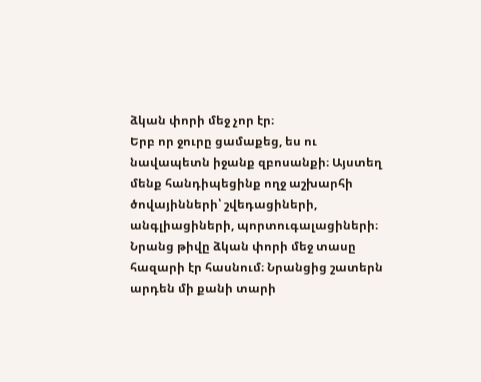ձկան փորի մեջ չոր էր։
Երբ որ ջուրը ցամաքեց, ես ու նավապետն իջանք զբոսանքի։ Այստեղ մենք հանդիպեցինք ողջ աշխարհի ծովայինների՝ շվեդացիների, անգլիացիների, պորտուգալացիների։ Նրանց թիվը ձկան փորի մեջ տասը հազարի էր հասնում։ Նրանցից շատերն արդեն մի քանի տարի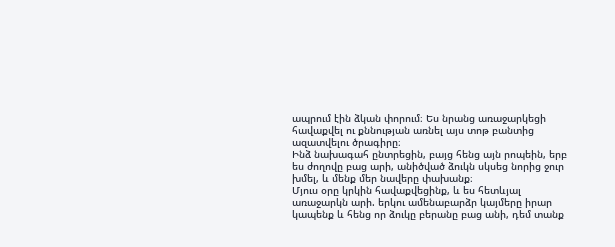ապրում էին ձկան փորում։ Ես նրանց առաջարկեցի հավաքվել ու քննության առնել այս տոթ բանտից ազատվելու ծրագիրը։
Ինձ նախագահ ընտրեցին, բայց հենց այն րոպեին, երբ ես ժողովը բաց արի, անիծված ձուկն սկսեց նորից ջուր խմել, և մենք մեր նավերը փախանք։
Մյուս օրը կրկին հավաքվեցինք, և ես հետևյալ առաջարկն արի. երկու ամենաբարձր կայմերը իրար կապենք և հենց որ ձուկը բերանը բաց անի, դեմ տանք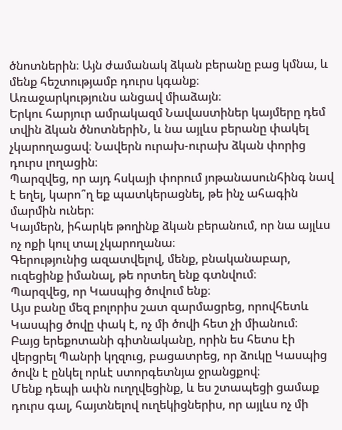ծնոտներին։ Այն ժամանակ ձկան բերանը բաց կմնա, և մենք հեշտությամբ դուրս կգանք։
Առաջարկությունս անցավ միաձայն։
Երկու հարյուր ամրակազմ Նավաստիներ կայմերը դեմ տվին ձկան ծնոտներիՆ, և նա այլևս բերանը փակել չկարողացավ։ Նավերն ուրախ-ուրախ ձկան փորից դուրս լողացին։
Պարզվեց, որ այդ հսկայի փորում յոթանասունհինգ նավ է եղել, կարո՞ղ եք պատկերացնել, թե ինչ ահագին մարմին ուներ։
Կայմերն, իհարկե թողինք ձկան բերանում, որ նա այլևս ոչ ոքի կուլ տալ չկարողանա։
Գերությունից ազատվելով, մենք, բնականաբար, ուզեցինք իմանալ, թե որտեղ ենք գտնվում։
Պարզվեց, որ Կասպից ծովում ենք։
Այս բանը մեզ բոլորիս շատ զարմացրեց, որովհետև Կասպից ծովը փակ է, ոչ մի ծովի հետ չի միանում։
Բայց երեքոտանի գիտնականը, որին ես հետս էի վերցրել Պանրի կղզուց, բացատրեց, որ ձուկը Կասպից ծովն է ընկել որևէ ստորգետնյա ջրանցքով։
Մենք դեպի ափն ուղղվեցինք, և ես շտապեցի ցամաք դուրս գալ, հայտնելով ուղեկիցներիս, որ այլևս ոչ մի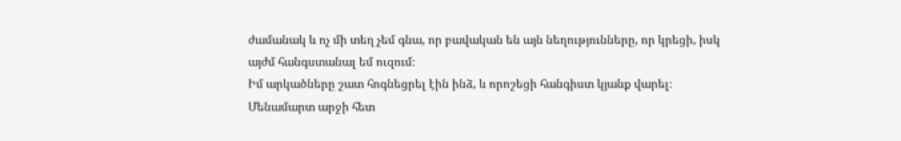ժամանակ և ոչ մի տեղ չեմ գնա, որ բավական են այն նեղությունները, որ կրեցի, իսկ այժմ հանգստանալ եմ ուզում։
Իմ արկածները շատ հոգնեցրել էին ինձ, և որոշեցի հանգիստ կյանք վարել։
Մենամարտ արջի հետ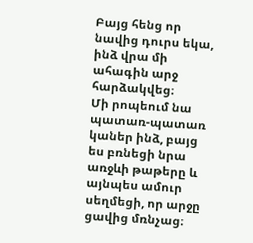Բայց հենց որ նավից դուրս եկա, ինձ վրա մի ահագին արջ հարձակվեց։
Մի րոպեում նա պատառ-պատառ կաներ ինձ, բայց ես բռնեցի նրա առջևի թաթերը և այնպես ամուր սեղմեցի, որ արջը ցավից մռնչաց։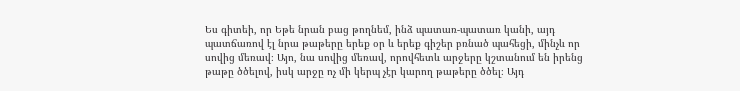Ես գիտեի, որ Եթե նրան բաց թողնեմ, ինձ պատառ-պատառ կանի, այդ պատճառով էլ նրա թաթերը երեք օր և երեք գիշեր բռնած պահեցի, մինչև որ սովից մեռավ։ Այո, նա սովից մեռավ, որովհետև արջերը կշտանում են իրենց թաթը ծծելով, իսկ արջը ոչ մի կերպ չէր կարող թաթերը ծծել։ Այդ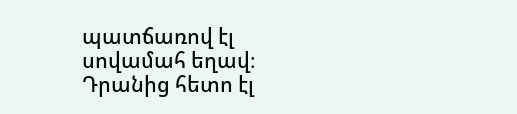պատճառով էլ սովամահ եղավ։
Դրանից հետո էլ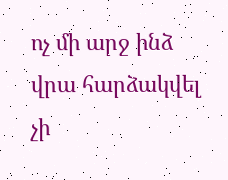ոչ մի արջ ինձ վրա հարձակվել չի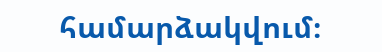համարձակվում։